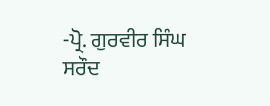-ਪ੍ਰੋ. ਗੁਰਵੀਰ ਸਿੰਘ ਸਰੌਦ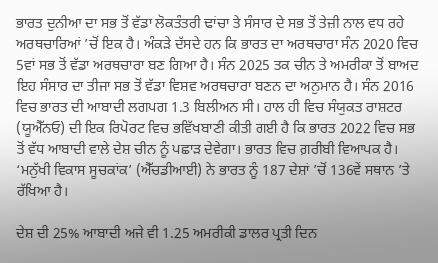ਭਾਰਤ ਦੁਨੀਆ ਦਾ ਸਭ ਤੋਂ ਵੱਡਾ ਲੋਕਤੰਤਰੀ ਢਾਂਚਾ ਤੇ ਸੰਸਾਰ ਦੇ ਸਭ ਤੋਂ ਤੇਜ਼ੀ ਨਾਲ ਵਧ ਰਹੇ ਅਰਥਚਾਰਿਆਂ ’ਚੋਂ ਇਕ ਹੈ। ਅੰਕੜੇ ਦੱਸਦੇ ਹਨ ਕਿ ਭਾਰਤ ਦਾ ਅਰਥਚਾਰਾ ਸੰਨ 2020 ਵਿਚ 5ਵਾਂ ਸਭ ਤੋਂ ਵੱਡਾ ਅਰਥਚਾਰਾ ਬਣ ਗਿਆ ਹੈ। ਸੰਨ 2025 ਤਕ ਚੀਨ ਤੇ ਅਮਰੀਕਾ ਤੋਂ ਬਾਅਦ ਇਹ ਸੰਸਾਰ ਦਾ ਤੀਜਾ ਸਭ ਤੋਂ ਵੱਡਾ ਵਿਸ਼ਵ ਅਰਥਚਾਰਾ ਬਣਨ ਦਾ ਅਨੁਮਾਨ ਹੈ। ਸੰਨ 2016 ਵਿਚ ਭਾਰਤ ਦੀ ਆਬਾਦੀ ਲਗਪਗ 1.3 ਬਿਲੀਅਨ ਸੀ। ਹਾਲ ਹੀ ਵਿਚ ਸੰਯੁਕਤ ਰਾਸ਼ਟਰ (ਯੂਐੱਨਓ) ਦੀ ਇਕ ਰਿਪੋਰਟ ਵਿਚ ਭਵਿੱਖਬਾਣੀ ਕੀਤੀ ਗਈ ਹੈ ਕਿ ਭਾਰਤ 2022 ਵਿਚ ਸਭ ਤੋਂ ਵੱਧ ਆਬਾਦੀ ਵਾਲੇ ਦੇਸ਼ ਚੀਨ ਨੂੰ ਪਛਾੜ ਦੇਵੇਗਾ। ਭਾਰਤ ਵਿਚ ਗ਼ਰੀਬੀ ਵਿਆਪਕ ਹੈ। ‘ਮਨੁੱਖੀ ਵਿਕਾਸ ਸੂਚਕਾਂਕ’ (ਐੱਚਡੀਆਈ) ਨੇ ਭਾਰਤ ਨੂੰ 187 ਦੇਸ਼ਾਂ ’ਚੋਂ 136ਵੇਂ ਸਥਾਨ ’ਤੇ ਰੱਖਿਆ ਹੈ।

ਦੇਸ਼ ਦੀ 25% ਆਬਾਦੀ ਅਜੇ ਵੀ 1.25 ਅਮਰੀਕੀ ਡਾਲਰ ਪ੍ਰਤੀ ਦਿਨ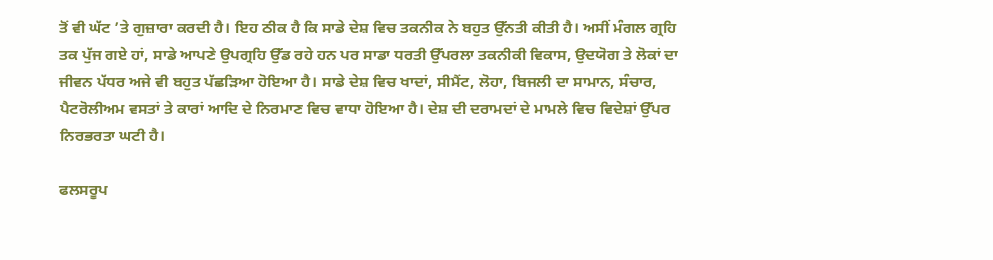ਤੋਂ ਵੀ ਘੱਟ ’ਤੇ ਗੁਜ਼ਾਰਾ ਕਰਦੀ ਹੈ। ਇਹ ਠੀਕ ਹੈ ਕਿ ਸਾਡੇ ਦੇਸ਼ ਵਿਚ ਤਕਨੀਕ ਨੇ ਬਹੁਤ ਉੱਨਤੀ ਕੀਤੀ ਹੈ। ਅਸੀਂ ਮੰਗਲ ਗ੍ਰਹਿ ਤਕ ਪੁੱਜ ਗਏ ਹਾਂ, ਸਾਡੇ ਆਪਣੇ ਉਪਗ੍ਰਹਿ ਉੱਡ ਰਹੇ ਹਨ ਪਰ ਸਾਡਾ ਧਰਤੀ ਉੱਪਰਲਾ ਤਕਨੀਕੀ ਵਿਕਾਸ, ਉਦਯੋਗ ਤੇ ਲੋਕਾਂ ਦਾ ਜੀਵਨ ਪੱਧਰ ਅਜੇ ਵੀ ਬਹੁਤ ਪੱਛੜਿਆ ਹੋਇਆ ਹੈ। ਸਾਡੇ ਦੇਸ਼ ਵਿਚ ਖਾਦਾਂ, ਸੀਮੈਂਟ, ਲੋਹਾ, ਬਿਜਲੀ ਦਾ ਸਾਮਾਨ, ਸੰਚਾਰ, ਪੈਟਰੋਲੀਅਮ ਵਸਤਾਂ ਤੇ ਕਾਰਾਂ ਆਦਿ ਦੇ ਨਿਰਮਾਣ ਵਿਚ ਵਾਧਾ ਹੋਇਆ ਹੈ। ਦੇਸ਼ ਦੀ ਦਰਾਮਦਾਂ ਦੇ ਮਾਮਲੇ ਵਿਚ ਵਿਦੇਸ਼ਾਂ ਉੱਪਰ ਨਿਰਭਰਤਾ ਘਟੀ ਹੈ।

ਫਲਸਰੂਪ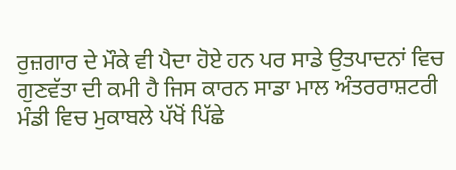ਰੁਜ਼ਗਾਰ ਦੇ ਮੌਕੇ ਵੀ ਪੈਦਾ ਹੋਏ ਹਨ ਪਰ ਸਾਡੇ ਉਤਪਾਦਨਾਂ ਵਿਚ ਗੁਣਵੱਤਾ ਦੀ ਕਮੀ ਹੈ ਜਿਸ ਕਾਰਨ ਸਾਡਾ ਮਾਲ ਅੰਤਰਰਾਸ਼ਟਰੀ ਮੰਡੀ ਵਿਚ ਮੁਕਾਬਲੇ ਪੱਖੋਂ ਪਿੱਛੇ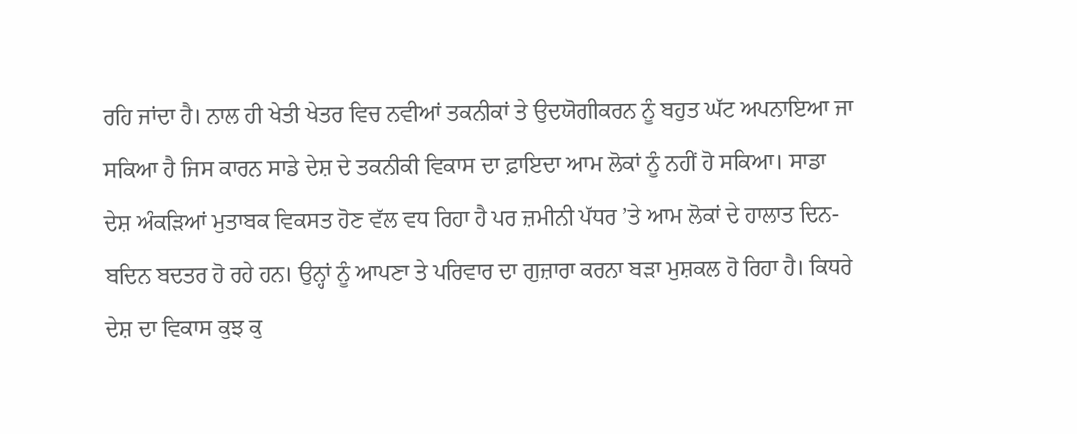ਰਹਿ ਜਾਂਦਾ ਹੈ। ਨਾਲ ਹੀ ਖੇਤੀ ਖੇਤਰ ਵਿਚ ਨਵੀਆਂ ਤਕਨੀਕਾਂ ਤੇ ਉਦਯੋਗੀਕਰਨ ਨੂੰ ਬਹੁਤ ਘੱਟ ਅਪਨਾਇਆ ਜਾ ਸਕਿਆ ਹੈ ਜਿਸ ਕਾਰਨ ਸਾਡੇ ਦੇਸ਼ ਦੇ ਤਕਨੀਕੀ ਵਿਕਾਸ ਦਾ ਫ਼ਾਇਦਾ ਆਮ ਲੋਕਾਂ ਨੂੰ ਨਹੀਂ ਹੋ ਸਕਿਆ। ਸਾਡਾ ਦੇਸ਼ ਅੰਕੜਿਆਂ ਮੁਤਾਬਕ ਵਿਕਸਤ ਹੋਣ ਵੱਲ ਵਧ ਰਿਹਾ ਹੈ ਪਰ ਜ਼ਮੀਨੀ ਪੱਧਰ ’ਤੇ ਆਮ ਲੋਕਾਂ ਦੇ ਹਾਲਾਤ ਦਿਨ-ਬਦਿਨ ਬਦਤਰ ਹੋ ਰਹੇ ਹਨ। ਉਨ੍ਹਾਂ ਨੂੰ ਆਪਣਾ ਤੇ ਪਰਿਵਾਰ ਦਾ ਗੁਜ਼ਾਰਾ ਕਰਨਾ ਬੜਾ ਮੁਸ਼ਕਲ ਹੋ ਰਿਹਾ ਹੈ। ਕਿਧਰੇ ਦੇਸ਼ ਦਾ ਵਿਕਾਸ ਕੁਝ ਕੁ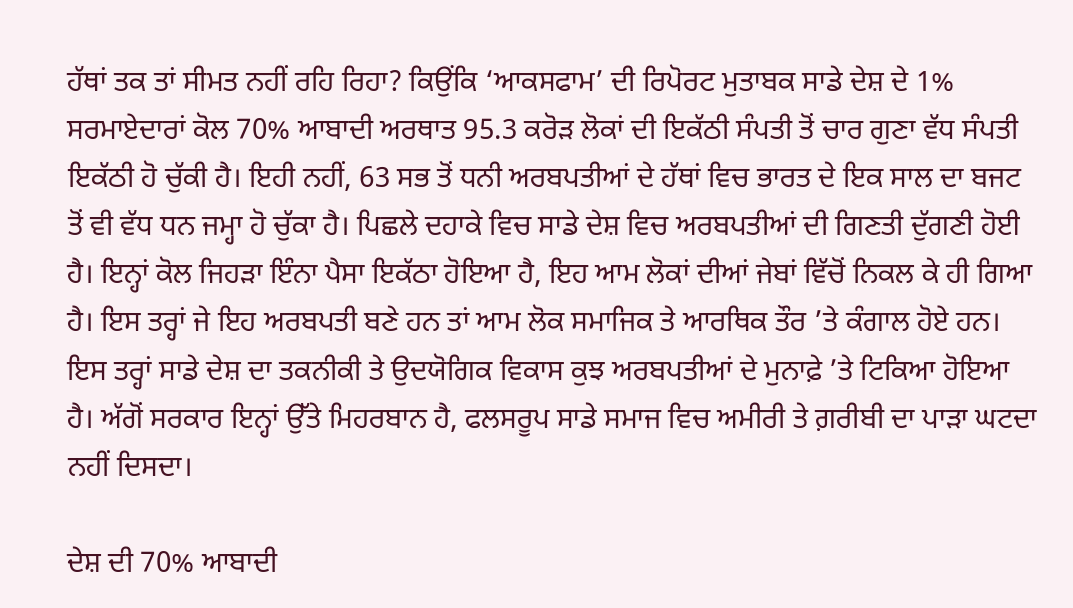ਹੱਥਾਂ ਤਕ ਤਾਂ ਸੀਮਤ ਨਹੀਂ ਰਹਿ ਰਿਹਾ? ਕਿਉਂਕਿ ‘ਆਕਸਫਾਮ’ ਦੀ ਰਿਪੋਰਟ ਮੁਤਾਬਕ ਸਾਡੇ ਦੇਸ਼ ਦੇ 1% ਸਰਮਾਏਦਾਰਾਂ ਕੋਲ 70% ਆਬਾਦੀ ਅਰਥਾਤ 95.3 ਕਰੋੜ ਲੋਕਾਂ ਦੀ ਇਕੱਠੀ ਸੰਪਤੀ ਤੋਂ ਚਾਰ ਗੁਣਾ ਵੱਧ ਸੰਪਤੀ ਇਕੱਠੀ ਹੋ ਚੁੱਕੀ ਹੈ। ਇਹੀ ਨਹੀਂ, 63 ਸਭ ਤੋਂ ਧਨੀ ਅਰਬਪਤੀਆਂ ਦੇ ਹੱਥਾਂ ਵਿਚ ਭਾਰਤ ਦੇ ਇਕ ਸਾਲ ਦਾ ਬਜਟ ਤੋਂ ਵੀ ਵੱਧ ਧਨ ਜਮ੍ਹਾ ਹੋ ਚੁੱਕਾ ਹੈ। ਪਿਛਲੇ ਦਹਾਕੇ ਵਿਚ ਸਾਡੇ ਦੇਸ਼ ਵਿਚ ਅਰਬਪਤੀਆਂ ਦੀ ਗਿਣਤੀ ਦੁੱਗਣੀ ਹੋਈ ਹੈ। ਇਨ੍ਹਾਂ ਕੋਲ ਜਿਹੜਾ ਇੰਨਾ ਪੈਸਾ ਇਕੱਠਾ ਹੋਇਆ ਹੈ, ਇਹ ਆਮ ਲੋਕਾਂ ਦੀਆਂ ਜੇਬਾਂ ਵਿੱਚੋਂ ਨਿਕਲ ਕੇ ਹੀ ਗਿਆ ਹੈ। ਇਸ ਤਰ੍ਹਾਂ ਜੇ ਇਹ ਅਰਬਪਤੀ ਬਣੇ ਹਨ ਤਾਂ ਆਮ ਲੋਕ ਸਮਾਜਿਕ ਤੇ ਆਰਥਿਕ ਤੌਰ ’ਤੇ ਕੰਗਾਲ ਹੋਏ ਹਨ। ਇਸ ਤਰ੍ਹਾਂ ਸਾਡੇ ਦੇਸ਼ ਦਾ ਤਕਨੀਕੀ ਤੇ ਉਦਯੋਗਿਕ ਵਿਕਾਸ ਕੁਝ ਅਰਬਪਤੀਆਂ ਦੇ ਮੁਨਾਫ਼ੇ ’ਤੇ ਟਿਕਿਆ ਹੋਇਆ ਹੈ। ਅੱਗੋਂ ਸਰਕਾਰ ਇਨ੍ਹਾਂ ਉੱਤੇ ਮਿਹਰਬਾਨ ਹੈ, ਫਲਸਰੂਪ ਸਾਡੇ ਸਮਾਜ ਵਿਚ ਅਮੀਰੀ ਤੇ ਗ਼ਰੀਬੀ ਦਾ ਪਾੜਾ ਘਟਦਾ ਨਹੀਂ ਦਿਸਦਾ।

ਦੇਸ਼ ਦੀ 70% ਆਬਾਦੀ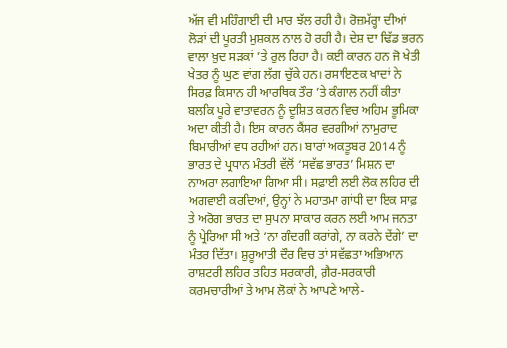ਅੱਜ ਵੀ ਮਹਿੰਗਾਈ ਦੀ ਮਾਰ ਝੱਲ ਰਹੀ ਹੈ। ਰੋਜ਼ਮੱਰ੍ਹਾ ਦੀਆਂ ਲੋੜਾਂ ਦੀ ਪੂਰਤੀ ਮੁਸ਼ਕਲ ਨਾਲ ਹੋ ਰਹੀ ਹੈ। ਦੇਸ਼ ਦਾ ਢਿੱਡ ਭਰਨ ਵਾਲਾ ਖ਼ੁਦ ਸੜਕਾਂ ’ਤੇ ਰੁਲ ਰਿਹਾ ਹੈ। ਕਈ ਕਾਰਨ ਹਨ ਜੋ ਖੇਤੀ ਖੇਤਰ ਨੂੰ ਘੁਣ ਵਾਂਗ ਲੱਗ ਚੁੱਕੇ ਹਨ। ਰਸਾਇਣਕ ਖਾਦਾਂ ਨੇ ਸਿਰਫ਼ ਕਿਸਾਨ ਹੀ ਆਰਥਿਕ ਤੌਰ ’ਤੇ ਕੰਗਾਲ ਨਹੀਂ ਕੀਤਾ ਬਲਕਿ ਪੂਰੇ ਵਾਤਾਵਰਨ ਨੂੰ ਦੂਸ਼ਿਤ ਕਰਨ ਵਿਚ ਅਹਿਮ ਭੂਮਿਕਾ ਅਦਾ ਕੀਤੀ ਹੈ। ਇਸ ਕਾਰਨ ਕੈਂਸਰ ਵਰਗੀਆਂ ਨਾਮੁਰਾਦ ਬਿਮਾਰੀਆਂ ਵਧ ਰਹੀਆਂ ਹਨ। ਬਾਰਾਂ ਅਕਤੂਬਰ 2014 ਨੂੰ ਭਾਰਤ ਦੇ ਪ੍ਰਧਾਨ ਮੰਤਰੀ ਵੱਲੋਂ ‘ਸਵੱਛ ਭਾਰਤ’ ਮਿਸ਼ਨ ਦਾ ਨਾਅਰਾ ਲਗਾਇਆ ਗਿਆ ਸੀ। ਸਫ਼ਾਈ ਲਈ ਲੋਕ ਲਹਿਰ ਦੀ ਅਗਵਾਈ ਕਰਦਿਆਂ, ਉਨ੍ਹਾਂ ਨੇ ਮਹਾਤਮਾ ਗਾਂਧੀ ਦਾ ਇਕ ਸਾਫ਼ ਤੇ ਅਰੋਗ ਭਾਰਤ ਦਾ ਸੁਪਨਾ ਸਾਕਾਰ ਕਰਨ ਲਈ ਆਮ ਜਨਤਾ ਨੂੰ ਪ੍ਰੇਰਿਆ ਸੀ ਅਤੇ ‘ਨਾ ਗੰਦਗੀ ਕਰਾਂਗੇ, ਨਾ ਕਰਨੇ ਦੇਂਗੇ’ ਦਾ ਮੰਤਰ ਦਿੱਤਾ। ਸ਼ੁਰੂਆਤੀ ਦੌਰ ਵਿਚ ਤਾਂ ਸਵੱਛਤਾ ਅਭਿਆਨ ਰਾਸ਼ਟਰੀ ਲਹਿਰ ਤਹਿਤ ਸਰਕਾਰੀ, ਗ਼ੈਰ-ਸਰਕਾਰੀ ਕਰਮਚਾਰੀਆਂ ਤੇ ਆਮ ਲੋਕਾਂ ਨੇ ਆਪਣੇ ਆਲੇ-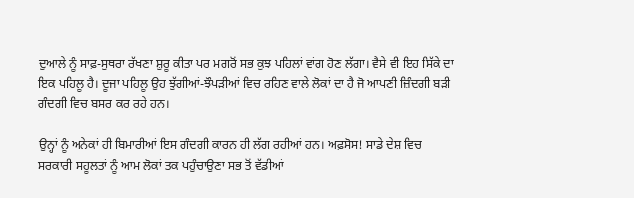ਦੁਆਲੇ ਨੂੰ ਸਾਫ਼-ਸੁਥਰਾ ਰੱਖਣਾ ਸ਼ੁਰੂ ਕੀਤਾ ਪਰ ਮਗਰੋਂ ਸਭ ਕੁਝ ਪਹਿਲਾਂ ਵਾਂਗ ਹੋਣ ਲੱਗਾ। ਵੈਸੇ ਵੀ ਇਹ ਸਿੱਕੇ ਦਾ ਇਕ ਪਹਿਲੂ ਹੈ। ਦੂਜਾ ਪਹਿਲੂ ਉਹ ਝੁੱਗੀਆਂ-ਝੌਪੜੀਆਂ ਵਿਚ ਰਹਿਣ ਵਾਲੇ ਲੋਕਾਂ ਦਾ ਹੈ ਜੋ ਆਪਣੀ ਜ਼ਿੰਦਗੀ ਬੜੀ ਗੰਦਗੀ ਵਿਚ ਬਸਰ ਕਰ ਰਹੇ ਹਨ।

ਉਨ੍ਹਾਂ ਨੂੰ ਅਨੇਕਾਂ ਹੀ ਬਿਮਾਰੀਆਂ ਇਸ ਗੰਦਗੀ ਕਾਰਨ ਹੀ ਲੱਗ ਰਹੀਆਂ ਹਨ। ਅਫ਼ਸੋਸ! ਸਾਡੇ ਦੇਸ਼ ਵਿਚ ਸਰਕਾਰੀ ਸਹੂਲਤਾਂ ਨੂੰ ਆਮ ਲੋਕਾਂ ਤਕ ਪਹੁੰਚਾਉਣਾ ਸਭ ਤੋਂ ਵੱਡੀਆਂ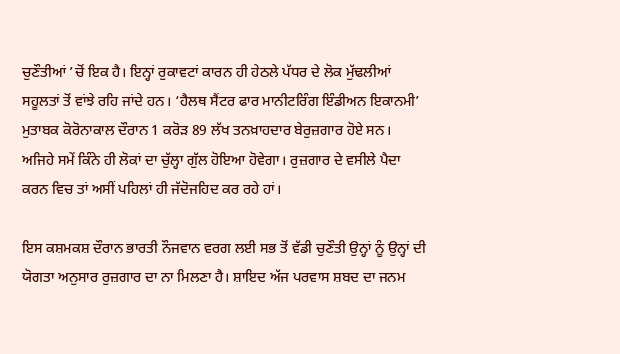ਚੁਣੌਤੀਆਂ ’ਚੋਂ ਇਕ ਹੈ। ਇਨ੍ਹਾਂ ਰੁਕਾਵਟਾਂ ਕਾਰਨ ਹੀ ਹੇਠਲੇ ਪੱਧਰ ਦੇ ਲੋਕ ਮੁੱਢਲੀਆਂ ਸਹੂਲਤਾਂ ਤੋਂ ਵਾਂਝੇ ਰਹਿ ਜਾਂਦੇ ਹਨ। ‘ਹੈਲਥ ਸੈਂਟਰ ਫਾਰ ਮਾਨੀਟਰਿੰਗ ਇੰਡੀਅਨ ਇਕਾਨਮੀ’ ਮੁਤਾਬਕ ਕੋਰੋਨਾਕਾਲ ਦੌਰਾਨ 1 ਕਰੋੜ 89 ਲੱਖ ਤਨਖ਼ਾਹਦਾਰ ਬੇਰੁਜ਼ਗਾਰ ਹੋਏ ਸਨ। ਅਜਿਹੇ ਸਮੇਂ ਕਿੰਨੇ ਹੀ ਲੋਕਾਂ ਦਾ ਚੁੱਲ੍ਹਾ ਗੁੱਲ ਹੋਇਆ ਹੋਵੇਗਾ। ਰੁਜ਼ਗਾਰ ਦੇ ਵਸੀਲੇ ਪੈਦਾ ਕਰਨ ਵਿਚ ਤਾਂ ਅਸੀਂ ਪਹਿਲਾਂ ਹੀ ਜੱਦੋਜਹਿਦ ਕਰ ਰਹੇ ਹਾਂ।

ਇਸ ਕਸ਼ਮਕਸ਼ ਦੌਰਾਨ ਭਾਰਤੀ ਨੌਜਵਾਨ ਵਰਗ ਲਈ ਸਭ ਤੋਂ ਵੱਡੀ ਚੁਣੌਤੀ ਉਨ੍ਹਾਂ ਨੂੰ ਉਨ੍ਹਾਂ ਦੀ ਯੋਗਤਾ ਅਨੁਸਾਰ ਰੁਜ਼ਗਾਰ ਦਾ ਨਾ ਮਿਲਣਾ ਹੈ। ਸ਼ਾਇਦ ਅੱਜ ਪਰਵਾਸ ਸ਼ਬਦ ਦਾ ਜਨਮ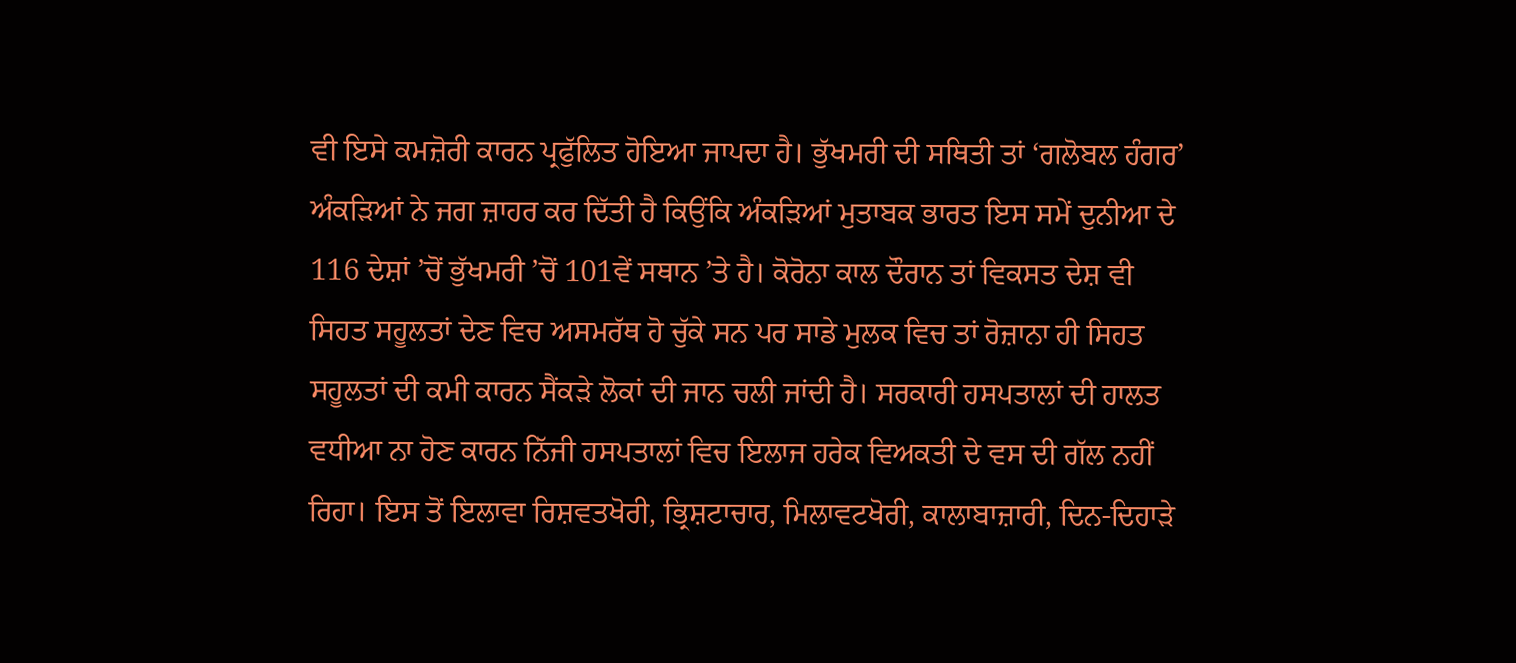ਵੀ ਇਸੇ ਕਮਜ਼ੋਰੀ ਕਾਰਨ ਪ੍ਰਫੁੱਲਿਤ ਹੋਇਆ ਜਾਪਦਾ ਹੈ। ਭੁੱਖਮਰੀ ਦੀ ਸਥਿਤੀ ਤਾਂ ‘ਗਲੋਬਲ ਹੰਗਰ’ ਅੰਕੜਿਆਂ ਨੇ ਜਗ ਜ਼ਾਹਰ ਕਰ ਦਿੱਤੀ ਹੈ ਕਿਉਂਕਿ ਅੰਕੜਿਆਂ ਮੁਤਾਬਕ ਭਾਰਤ ਇਸ ਸਮੇਂ ਦੁਨੀਆ ਦੇ 116 ਦੇਸ਼ਾਂ ’ਚੋਂ ਭੁੱਖਮਰੀ ’ਚੋਂ 101ਵੇਂ ਸਥਾਨ ’ਤੇ ਹੈ। ਕੋਰੋਨਾ ਕਾਲ ਦੌਰਾਨ ਤਾਂ ਵਿਕਸਤ ਦੇਸ਼ ਵੀ ਸਿਹਤ ਸਹੂਲਤਾਂ ਦੇਣ ਵਿਚ ਅਸਮਰੱਥ ਹੋ ਚੁੱਕੇ ਸਨ ਪਰ ਸਾਡੇ ਮੁਲਕ ਵਿਚ ਤਾਂ ਰੋਜ਼ਾਨਾ ਹੀ ਸਿਹਤ ਸਹੂਲਤਾਂ ਦੀ ਕਮੀ ਕਾਰਨ ਸੈਂਕੜੇ ਲੋਕਾਂ ਦੀ ਜਾਨ ਚਲੀ ਜਾਂਦੀ ਹੈ। ਸਰਕਾਰੀ ਹਸਪਤਾਲਾਂ ਦੀ ਹਾਲਤ ਵਧੀਆ ਨਾ ਹੋਣ ਕਾਰਨ ਨਿੱਜੀ ਹਸਪਤਾਲਾਂ ਵਿਚ ਇਲਾਜ ਹਰੇਕ ਵਿਅਕਤੀ ਦੇ ਵਸ ਦੀ ਗੱਲ ਨਹੀਂ ਰਿਹਾ। ਇਸ ਤੋਂ ਇਲਾਵਾ ਰਿਸ਼ਵਤਖੋਰੀ, ਭ੍ਰਿਸ਼ਟਾਚਾਰ, ਮਿਲਾਵਟਖੋਰੀ, ਕਾਲਾਬਾਜ਼ਾਰੀ, ਦਿਨ-ਦਿਹਾੜੇ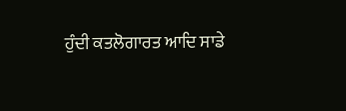ਹੁੰਦੀ ਕਤਲੋਗਾਰਤ ਆਦਿ ਸਾਡੇ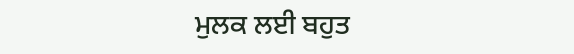ਮੁਲਕ ਲਈ ਬਹੁਤ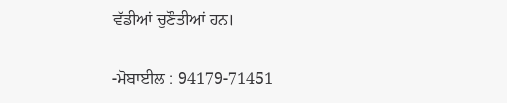ਵੱਡੀਆਂ ਚੁਣੌਤੀਆਂ ਹਨ।

-ਮੋਬਾਈਲ : 94179-71451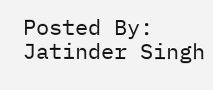Posted By: Jatinder Singh